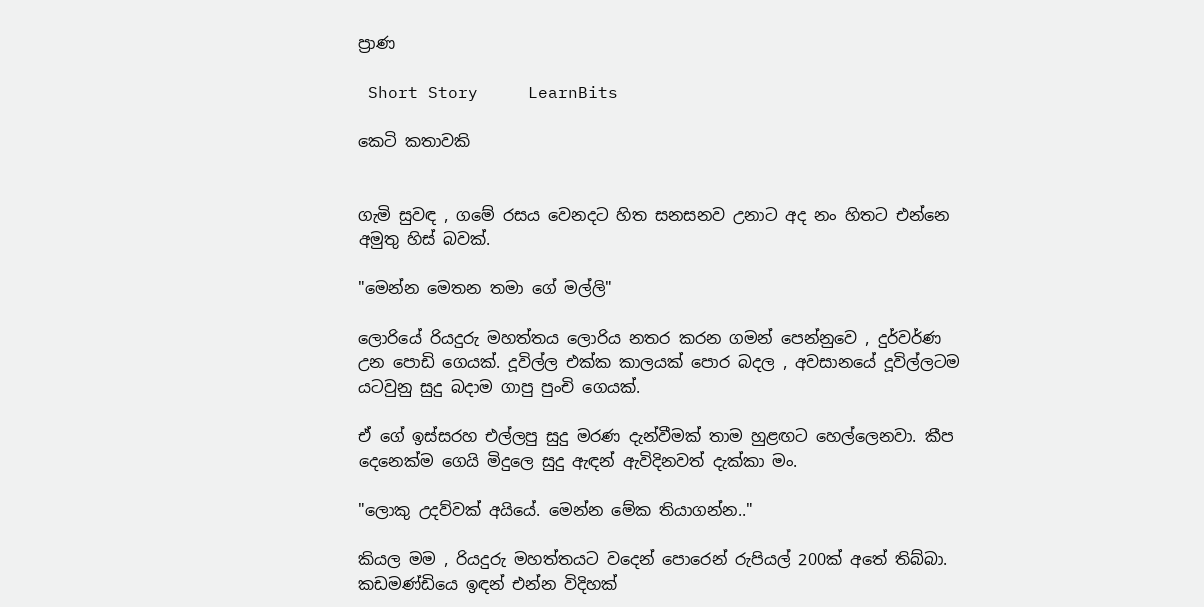ප්‍රාණ

 Short Story     LearnBits

කෙටි කතාවකි


ගැමි සුවඳ , ගමේ රසය වෙනදට හිත සනසනව උනාට අද නං හිතට එන්නෙ අමුතු හිස් බවක්.

"මෙන්න මෙතන තමා ගේ මල්ලි"

ලොරියේ රියදුරු මහත්තය ලොරිය නතර කරන ගමන් පෙන්නුවෙ , දුර්වර්ණ උන පොඩි ගෙයක්. දූවිල්ල එක්ක කාලයක් පොර බදල , අවසානයේ දූවිල්ලටම යටවුනු සුදු බදාම ගාපු පුංචි ගෙයක්.

ඒ ගේ ඉස්සරහ එල්ලපු සුදු මරණ දැන්වීමක් තාම හුළඟට හෙල්ලෙනවා. කීප දෙනෙක්ම ගෙයි මිදුලෙ සුදු ඇඳන් ඇවිදිනවත් දැක්කා මං.

"ලොකු උදව්වක් අයියේ. මෙන්න මේක තියාගන්න.."

කියල මම , රියදුරු මහත්තයට වදෙන් පොරෙන් රුපියල් 200ක් අතේ තිබ්බා. කඩමණ්ඩියෙ ඉඳන් එන්න විදිහක්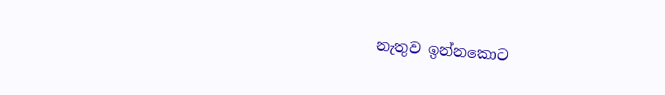නැතුව ඉන්නකොට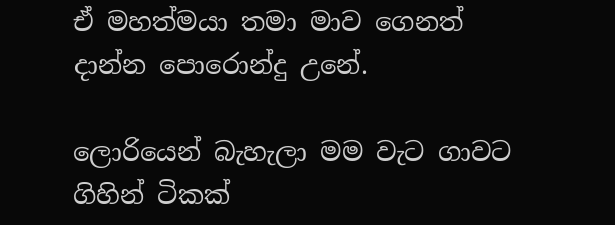ඒ මහත්මයා තමා මාව ගෙනත් දාන්න පොරොන්දු උනේ.

ලොරියෙන් බැහැලා මම වැට ගාවට ගිහින් ටිකක්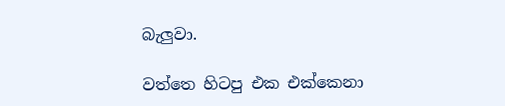බැලුවා.

වත්තෙ හිටපු එක එක්කෙනා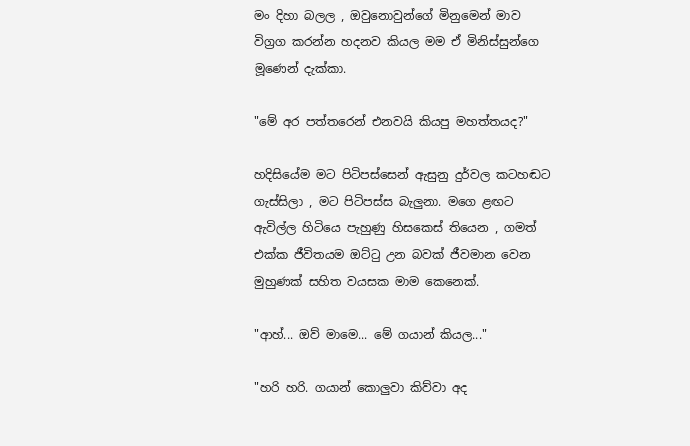මං දිහා බලල , ඔවුනොවුන්ගේ මිනුමෙන් මාව විග්‍රග කරන්න හදනව කියල මම ඒ මිනිස්සුන්ගෙ මූණෙන් දැක්කා.

"මේ අර පත්තරෙන් එනවයි කියපු මහත්තයද?"

හදිසියේම මට පිටිපස්සෙන් ඇසුනු දුර්වල කටහඬට ගැස්සිලා , මට පිටිපස්ස බැලුනා. මගෙ ළඟට ඇවිල්ල හිටියෙ පැහුණු හිසකෙස් තියෙන , ගමත් එක්ක ජීවිතයම ඔට්ටු උන බවක් ජීවමාන වෙන මුහුණක් සහිත වයසක මාම කෙනෙක්.

"ආහ්... ඔව් මාමෙ... මේ ගයාන් කියල..."

"හරි හරි. ගයාන් කොලුවා කිව්වා අද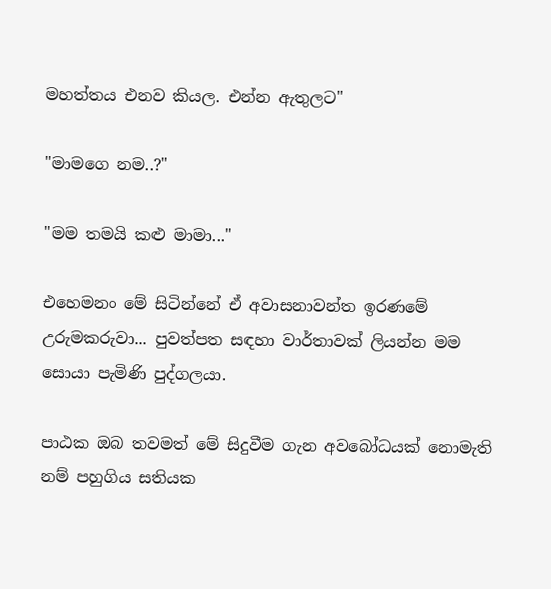මහත්තය එනව කියල. එන්න ඇතුලට"

"මාමගෙ නම..?"

"මම තමයි කළු මාමා..."

එහෙමනං මේ සිටින්නේ ඒ අවාසනාවන්ත ඉරණමේ උරුමකරුවා... පුවත්පත සඳහා වාර්තාවක් ලියන්න මම සොයා පැමිණි පුද්ගලයා.

පාඨක ඔබ තවමත් මේ සිදුවීම ගැන අවබෝධයක් නොමැති නම් පහුගිය සතියක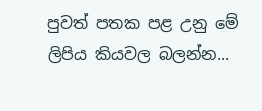පුවත් පතක පළ උනු මේ ලිපිය කියවල බලන්න...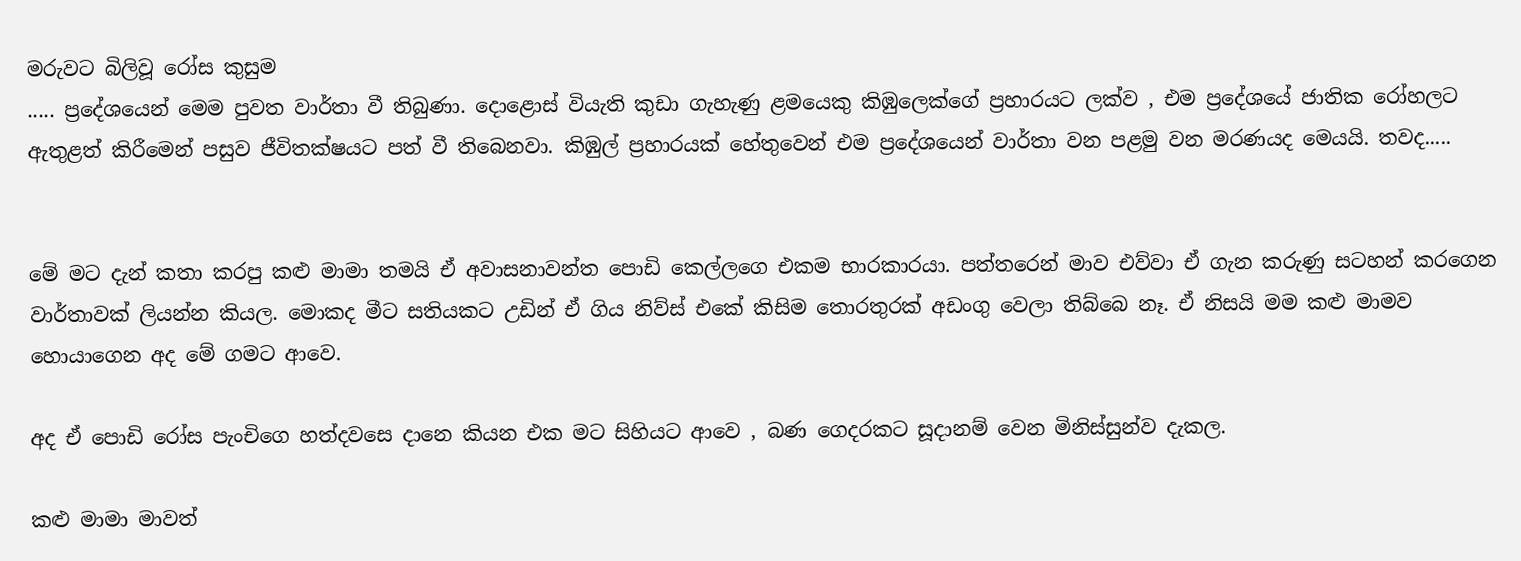මරුවට බිලිවූ රෝස කුසුම
..... ප්‍රදේශයෙන් මෙම පුවත වාර්තා වී තිබුණා. දොළොස් වියැති කුඩා ගැහැණු ළමයෙකු කිඹුලෙක්ගේ ප්‍රහාරයට ලක්ව , එම ප්‍රදේශයේ ජාතික රෝහලට ඇතුළත් කිරීමෙන් පසුව ජීවිතක්ෂයට පත් වී තිබෙනවා. කිඹුල් ප්‍රහාරයක් හේතුවෙන් එම ප්‍රදේශයෙන් වාර්තා වන පළමු වන මරණයද මෙයයි. තවද.....


මේ මට දැන් කතා කරපු කළු මාමා තමයි ඒ අවාසනාවන්ත පොඩි කෙල්ලගෙ එකම භාරකාරයා. පත්තරෙන් මාව එව්වා ඒ ගැන කරුණු සටහන් කරගෙන වාර්තාවක් ලියන්න කියල. මොකද මීට සතියකට උඩින් ඒ ගිය නිව්ස් එකේ කිසිම තොරතුරක් අඩංගු වෙලා තිබ්බෙ නෑ. ඒ නිසයි මම කළු මාමව හොයාගෙන අද මේ ගමට ආවෙ.

අද ඒ පොඩි රෝස පැංචිගෙ හත්දවසෙ දානෙ කියන එක මට සිහියට ආවෙ , බණ ගෙදරකට සූදානම් වෙන මිනිස්සුන්ව දැකල.

කළු මාමා මාවත්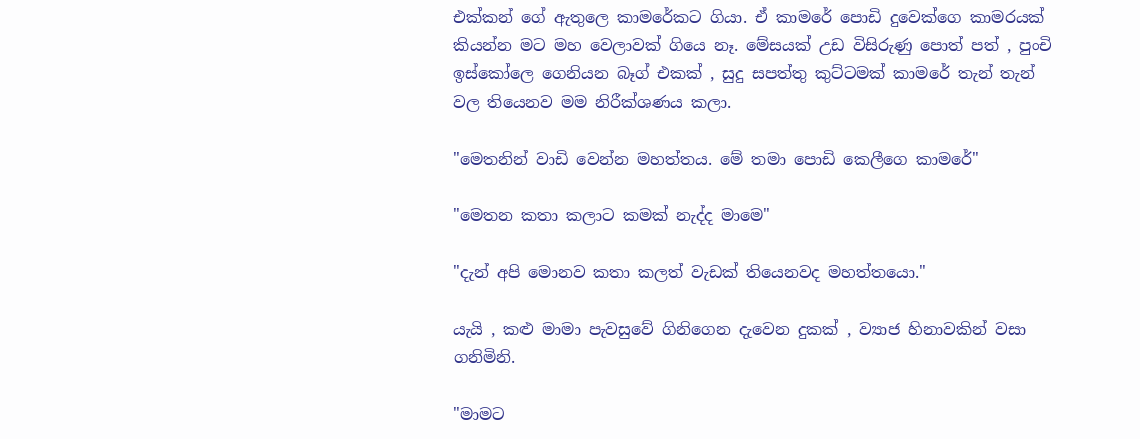එක්කන් ගේ ඇතුලෙ කාමරේකට ගියා. ඒ කාමරේ පොඩි දුවෙක්ගෙ කාමරයක් කියන්න මට මහ වෙලාවක් ගියෙ නෑ. මේසයක් උඩ විසිරුණු පොත් පත් , පුංචි ඉස්කෝලෙ ගෙනියන බෑග් එකක් , සුදු සපත්තු කුට්ටමක් කාමරේ තැන් තැන් වල තියෙනව මම නිරීක්ශණය කලා.

"මෙතනින් වාඩි වෙන්න මහත්තය. මේ තමා පොඩි කෙලීගෙ කාමරේ"

"මෙතන කතා කලාට කමක් නැද්ද මාමෙ"

"දැන් අපි මොනව කතා කලත් වැඩක් තියෙනවද මහත්තයො."

යැයි , කළු මාමා පැවසුවේ ගිනිගෙන දැවෙන දුකක් , ව්‍යාජ හිනාවකින් වසා ගනිමිනි.

"මාමට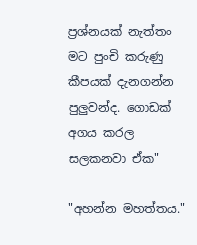ප්‍රශ්නයක් නැත්තං මට පුංචි කරුණු කීපයක් දැනගන්න පුලුවන්ද. ගොඩක් අගය කරල සලකනවා ඒක"

"අහන්න මහත්තය."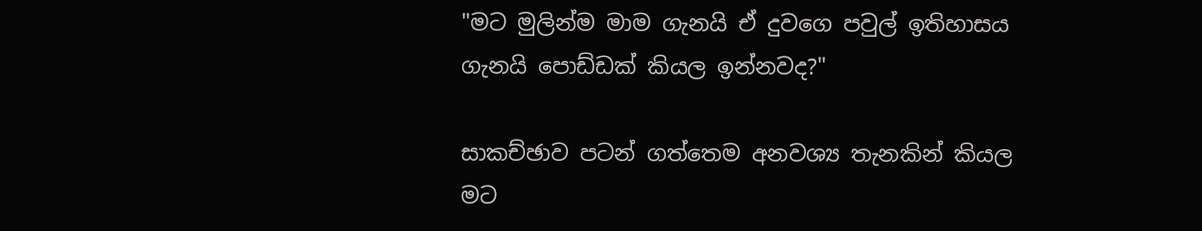"මට මුලින්ම මාම ගැනයි ඒ දුවගෙ පවුල් ඉතිහාසය ගැනයි පොඩ්ඩක් කියල ඉන්නවද?"

සාකච්ඡාව පටන් ගත්තෙම අනවශ්‍ය තැනකින් කියල මට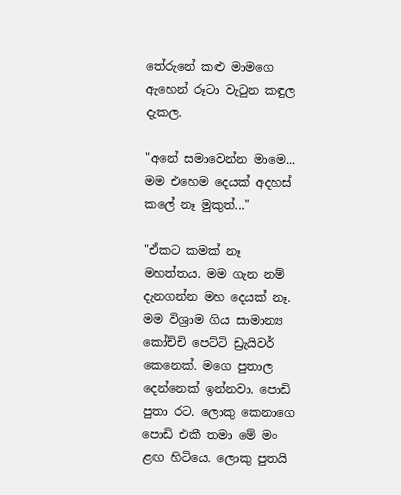තේරුනේ කළු මාමගෙ ඇහෙන් රූටා වැටුන කඳුල දැකල.

"අනේ සමාවෙන්න මාමෙ... මම එහෙම දෙයක් අදහස් කලේ නෑ මුකුත්..."

"ඒකට කමක් නෑ මහත්තය. මම ගැන නම් දැනගන්න මහ දෙයක් නෑ. මම විශ්‍රාම ගිය සාමාන්‍ය කෝච්චි පෙට්ටි ඩ්‍රැයිවර් කෙනෙක්. මගෙ පුතාල දෙන්නෙක් ඉන්නවා. පොඩි පුතා රට. ලොකු කෙනාගෙ පොඩි එකී තමා මේ මං ළඟ හිටියෙ. ලොකු පුතයි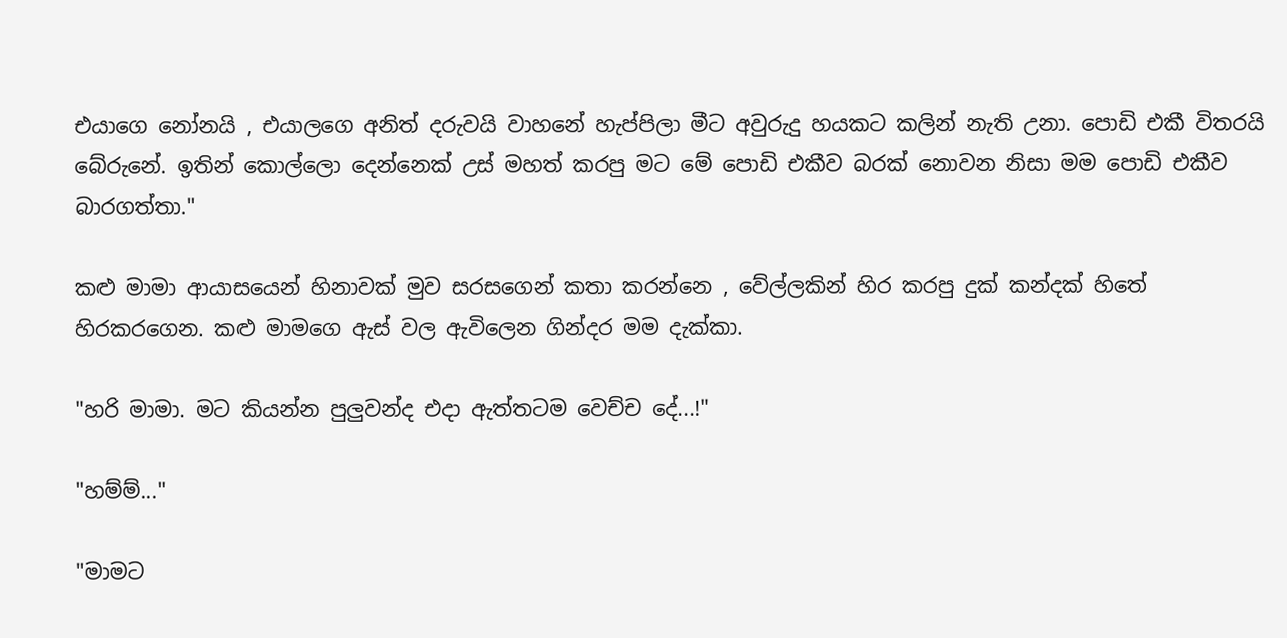එයාගෙ නෝනයි , එයාලගෙ අනිත් දරුවයි වාහනේ හැප්පිලා මීට අවුරුදු හයකට කලින් නැති උනා. පොඩි එකී විතරයි බේරුනේ. ඉතින් කොල්ලො දෙන්නෙක් උස් මහත් කරපු මට මේ පොඩි එකීව බරක් නොවන නිසා මම පොඩි එකීව බාරගත්තා."

කළු මාමා ආයාසයෙන් හිනාවක් මුව සරසගෙන් කතා කරන්නෙ , වේල්ලකින් හිර කරපු දුක් කන්දක් හිතේ හිරකරගෙන. කළු මාමගෙ ඇස් වල ඇවිලෙන ගින්දර මම දැක්කා.

"හරි මාමා. මට කියන්න පුලුවන්ද එදා ඇත්තටම වෙච්ච දේ...!"

"හම්ම්..."

"මාමට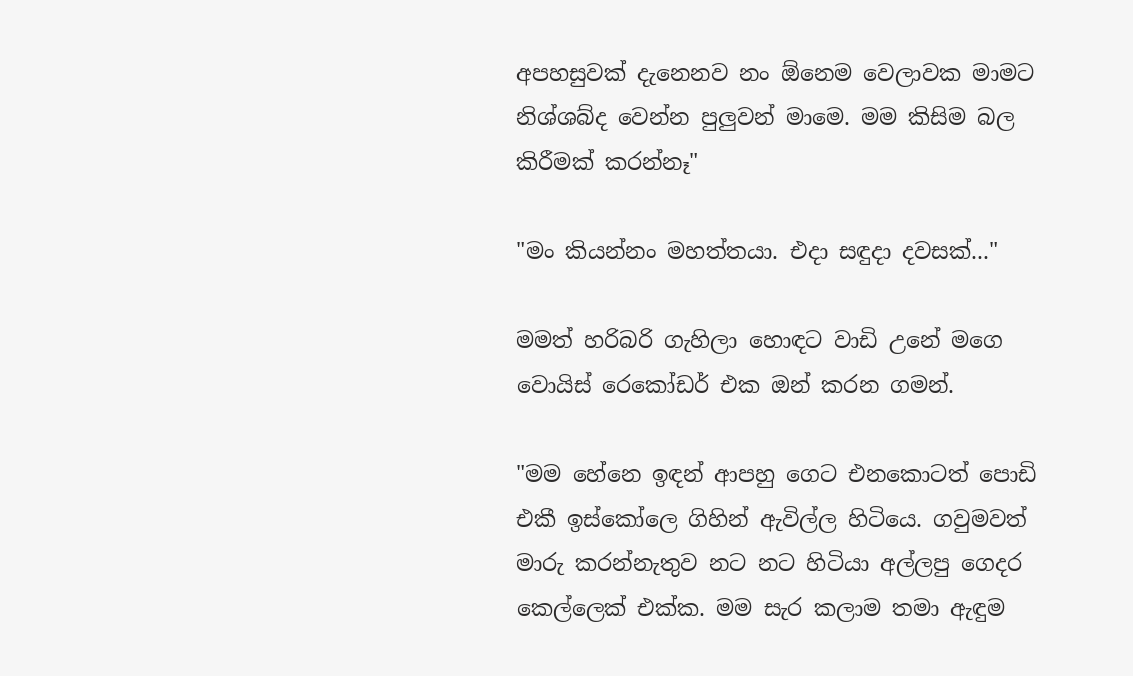අපහසුවක් දැනෙනව නං ඕනෙම වෙලාවක මාමට නිශ්ශබ්ද වෙන්න පුලුවන් මාමෙ. මම කිසිම බල කිරීමක් කරන්නෑ"

"මං කියන්නං මහත්තයා. එදා සඳුදා දවසක්..."

මමත් හරිබරි ගැහිලා හොඳට වාඩි උනේ මගෙ වොයිස් රෙකෝඩර් එක ඔන් කරන ගමන්.

"මම හේනෙ ඉඳන් ආපහු ගෙට එනකොටත් පොඩි එකී ඉස්කෝලෙ ගිහින් ඇවිල්ල හිටියෙ. ගවුමවත් මාරු කරන්නැතුව නට නට හිටියා අල්ලපු ගෙදර කෙල්ලෙක් එක්ක. මම සැර කලාම තමා ඇඳුම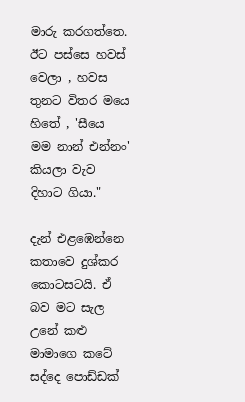මාරු කරගත්තෙ. ඊට පස්සෙ හවස් වෙලා , හවස තුනට විතර මයෙ හිතේ , 'සීයෙ මම නාන් එන්නං' කියලා වැව දිහාට ගියා."

දැන් එළඹෙන්නෙ කතාවෙ දුශ්කර කොටසටයි. ඒ බව මට සැල උනේ කළු මාමාගෙ කටේ සද්දෙ පොඩ්ඩක්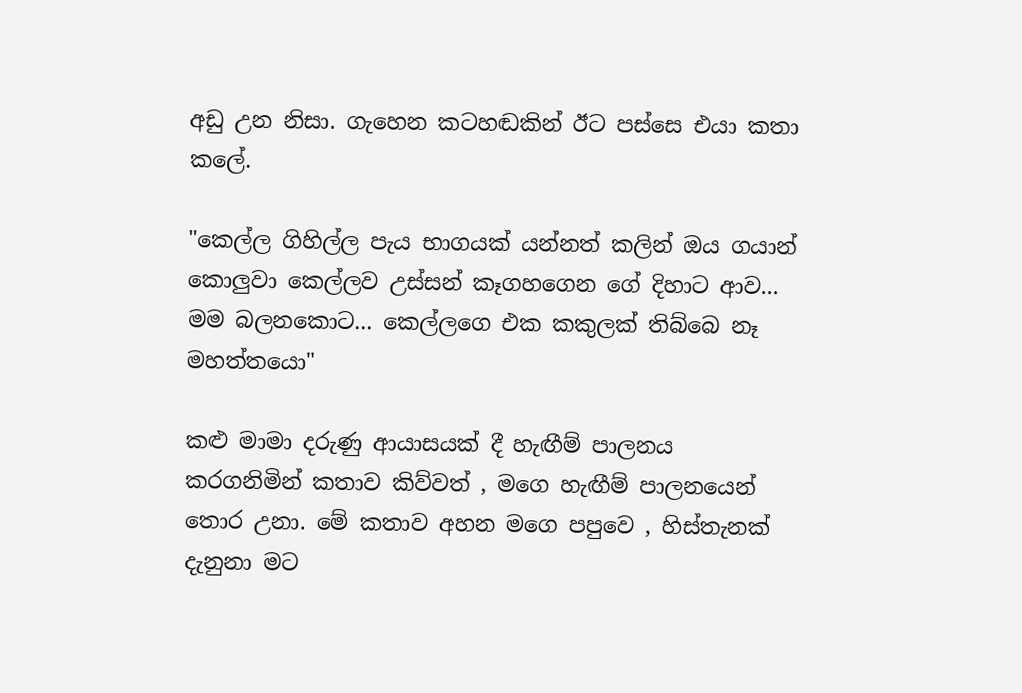අඩු උන නිසා. ගැහෙන කටහඬකින් ඊට පස්සෙ එයා කතා කලේ.

"කෙල්ල ගිහිල්ල පැය භාගයක් යන්නත් කලින් ඔය ගයාන් කොලුවා කෙල්ලව උස්සන් කෑගහගෙන ගේ දිහාට ආව... මම බලනකොට... කෙල්ලගෙ එක කකුලක් තිබ්බෙ නෑ මහත්තයො"

කළු මාමා දරුණු ආයාසයක් දී හැඟීම් පාලනය කරගනිමින් කතාව කිව්වත් , මගෙ හැඟීම් පාලනයෙන් තොර උනා. මේ කතාව අහන මගෙ පපුවෙ , හිස්තැනක් දැනුනා මට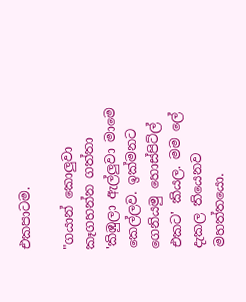එකපාටම.

"ගයාන් කොලුවා කෑගහන්න ගත්තා 'කිඹුලා ඇල්ලුවා මාමෙ කෙල්ලව. ඉක්මනට ගෙනියමු හොස්පිට්ල් එකට' කියල. මම ලේ දැකල තියෙනව මහත්තයො.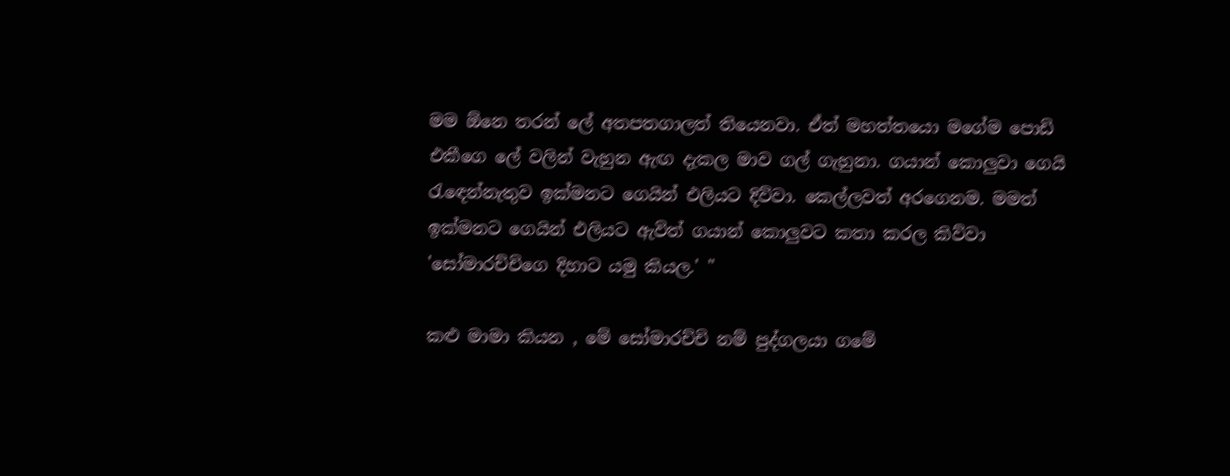මම ඕනෙ තරන් ලේ අතපතගාලත් තියෙනවා. ඒත් මහත්තයො මගේම පොඩි එකීගෙ ලේ වලින් වැහුන ඇඟ දැකල මාව ගල් ගැහුනා. ගයාන් කොලුවා ගෙයි රැඳෙන්නැතුව ඉක්මනට ගෙයින් එලියට දිව්වා. කෙල්ලවත් අරගෙනම. මමත් ඉක්මනට ගෙයින් එලියට ඇවිත් ගයාන් කොලුවට කතා කරල කිව්වා 'සෝමාරච්චිගෙ දිහාට යමු කියල.' "

කළු මාමා කියන , මේ සෝමාරච්චි නම් පුද්ගලයා ගමේ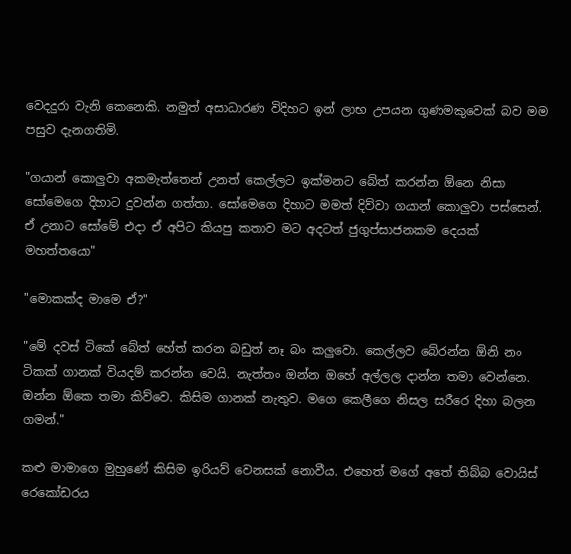වෙදදුරා වැනි කෙනෙකි. නමුත් අසාධාරණ විදිහට ඉන් ලාභ උපයන ගුණමකුවෙක් බව මම පසුව දැනගතිමි.

"ගයාන් කොලුවා අකමැත්තෙන් උනත් කෙල්ලට ඉක්මනට බේත් කරන්න ඕනෙ නිසා සෝමෙගෙ දිහාට දුවන්න ගත්තා. සෝමෙගෙ දිහාට මමත් දිව්වා ගයාන් කොලුවා පස්සෙන්. ඒ උනාට සෝමේ එදා ඒ අපිට කියපු කතාව මට අදටත් ජුගුප්සාජනකම දෙයක් මහත්තයො"

"මොකක්ද මාමෙ ඒ?"

"මේ දවස් ටිකේ බේත් හේත් කරන බඩුත් නෑ බං කලුවො. කෙල්ලව බේරන්න ඕනි නං ටිකක් ගානක් වියදම් කරන්න වෙයි. නැත්තං ඔන්න ඔහේ අල්ලල දාන්න තමා වෙන්නෙ. ඔන්න ඕකෙ තමා කිව්වෙ. කිසිම ගානක් නැතුව. මගෙ කෙලීගෙ නිසල සරීරෙ දිහා බලන ගමන්."

කළු මාමාගෙ මුහුණේ කිසිම ඉරියව් වෙනසක් නොවීය. එහෙත් මගේ අතේ තිබ්බ වොයිස් රෙකෝඩරය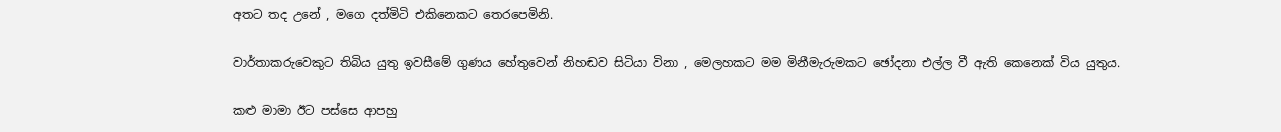අතට තද උනේ , මගෙ දත්මිටි එකිනෙකට තෙරපෙමිනි.

වාර්තාකරුවෙකුට තිබිය යුතු ඉවසීමේ ගුණය හේතුවෙන් නිහඬව සිටියා විනා , මෙලහකට මම මිනීමැරුමකට ඡෝදනා එල්ල වී ඇති කෙනෙක් විය යුතුය.

කළු මාමා ඊට පස්සෙ ආපහු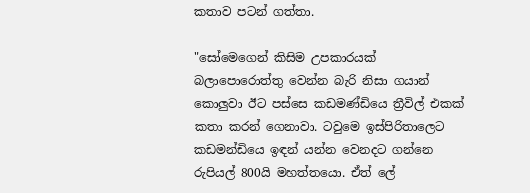කතාව පටන් ගත්තා.

"සෝමෙගෙන් කිසිම උපකාරයක් බලාපොරොත්තු වෙන්න බැරි නිසා ගයාන් කොලුවා ඊට පස්සෙ කඩමණ්ඩියෙ ත්‍රීවිල් එකක් කතා කරන් ගෙනාවා. ටවුමෙ ඉස්පිරිතාලෙට කඩමන්ඩියෙ ඉඳන් යන්න වෙනදට ගන්නෙ රුපියල් 800යි මහත්තයො. ඒත් ලේ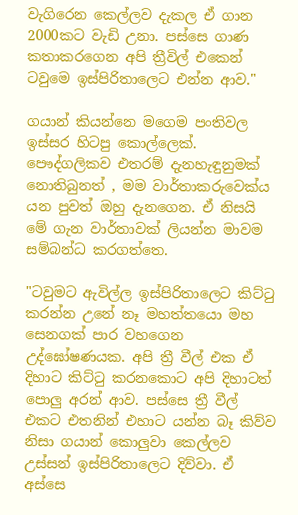වැගිරෙන කෙල්ලව දැකල ඒ ගාන 2000කට වැඩි උනා. පස්සෙ ගාණ කතාකරගෙන අපි ත්‍රීවිල් එකෙන් ටවුමෙ ඉස්පිරිතාලෙට එන්න ආව."

ගයාන් කියන්නෙ මගෙම පංතිවල ඉස්සර හිටපු කොල්ලෙක්. පෞද්ගලිකව එතරම් දැනහැඳුනුමක් නොතිබුනත් , මම වාර්තාකරුවෙක්ය යන පුවත් ඔහු දැනගෙන. ඒ නිසයි මේ ගැන වාර්තාවක් ලියන්න මාවම සම්බන්ධ කරගත්තෙ.

"ටවුමට ඇවිල්ල ඉස්පිරිතාලෙට කිට්ටු කරන්න උනේ නෑ මහත්තයො මහ සෙනගක් පාර වහගෙන උද්ඝෝෂණයක. අපි ත්‍රී වීල් එක ඒ දිහාට කිට්ටු කරනකොට අපි දිහාටත් පොලු අරන් ආව. පස්සෙ ත්‍රී වීල් එකට එතනින් එහාට යන්න බෑ කිව්ව නිසා ගයාන් කොලුවා කෙල්ලව උස්සන් ඉස්පිරිතාලෙට දිව්වා. ඒ අස්සෙ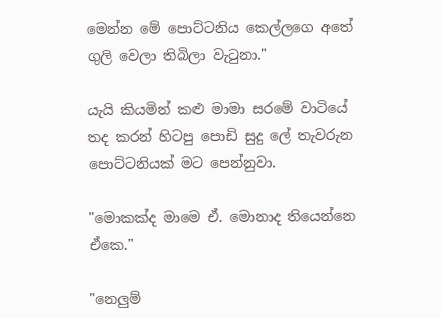මෙන්න මේ පොට්ටනිය කෙල්ලගෙ අතේ ගුලි වෙලා තිබිලා වැටුනා."

යැයි කියමින් කළු මාමා සරමේ වාටියේ තද කරන් හිටපු පොඩි සුදු ලේ තැවරුන පොට්ටනියක් මට පෙන්නුවා.

"මොකක්ද මාමෙ ඒ. මොනාද තියෙන්නෙ ඒකෙ."

"නෙලුම්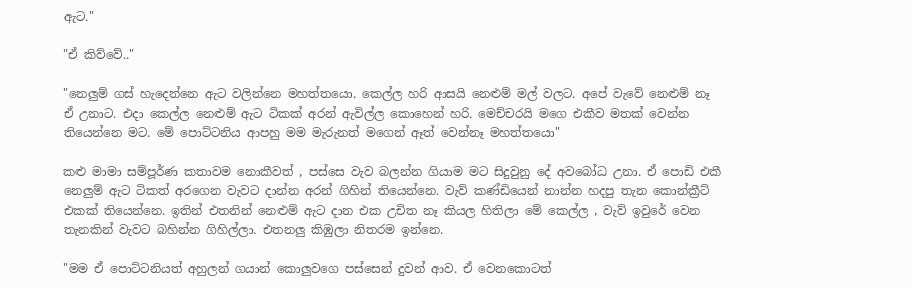ඇට."

"ඒ කිව්වේ.."

"නෙලුම් ගස් හැදෙන්නෙ ඇට වලින්නෙ මහත්තයො. කෙල්ල හරි ආසයි නෙළුම් මල් වලට. අපේ වැවේ නෙළුම් නෑ ඒ උනාට. එදා කෙල්ල නෙළුම් ඇට ටිකක් අරන් ඇවිල්ල කොහෙන් හරි. මෙච්චරයි මගෙ එකීව මතක් වෙන්න තියෙන්නෙ මට. මේ පොට්ටනිය ආපහු මම මැරුනත් මගෙන් ඈත් වෙන්නෑ මහත්තයො"

කළු මාමා සම්පූර්ණ කතාවම නොකීවත් , පස්සෙ වැව බලන්න ගියාම මට සිදුවුනු දේ අවබෝධ උනා. ඒ පොඩි එකී නෙලුම් ඇට ටිකත් අරගෙන වැවට දාන්න අරන් ගිහින් තියෙන්නෙ. වැව් කණ්ඩියෙන් නාන්න හදපු තැන කොන්ක්‍රීට් එකක් තියෙන්නෙ. ඉතින් එතනින් නෙළුම් ඇට දාන එක උචිත නෑ කියල හිතිලා මේ කෙල්ල , වැව් ඉවුරේ වෙන තැනකින් වැවට බහින්න ගිහිල්ලා. එතනලු කිඹුලා නිතරම ඉන්නෙ.

"මම ඒ පොට්ටනියත් අහුලන් ගයාන් කොලුවගෙ පස්සෙන් දුවන් ආව. ඒ වෙනකොටත්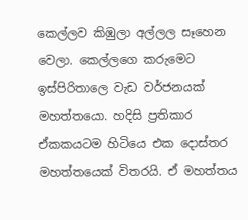කෙල්ලව කිඹුලා අල්ලල සෑහෙන වෙලා. කෙල්ලගෙ කරුමෙට ඉස්පිරිතාලෙ වැඩ වර්ජනයක් මහත්තයො. හදිසි ප්‍රතිකාර ඒකකයටම හිටියෙ එක දොස්තර මහත්තයෙක් විතරයි. ඒ මහත්තය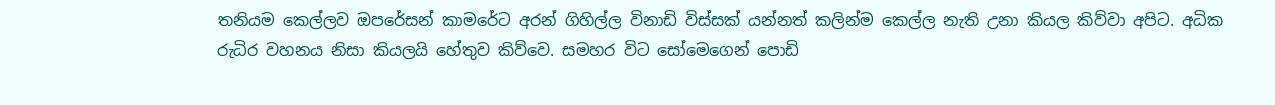තනියම කෙල්ලව ඔපරේසන් කාමරේට අරන් ගිහිල්ල විනාඩි විස්සක් යන්නත් කලින්ම කෙල්ල නැති උනා කියල කිව්වා අපිට. අධික රුධිර වහනය නිසා කියලයි හේතුව කිව්වෙ. සමහර විට සෝමෙගෙන් පොඩි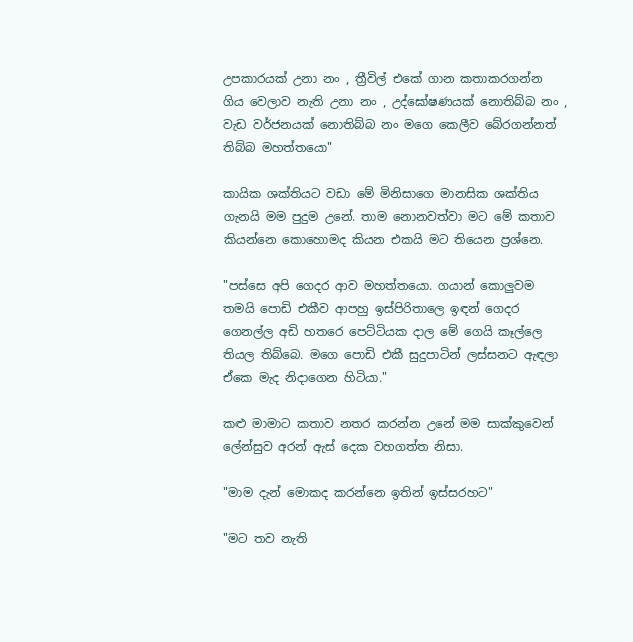උපකාරයක් උනා නං , ත්‍රීවිල් එකේ ගාන කතාකරගන්න ගිය වෙලාව නැති උනා නං , උද්ඝෝෂණයක් නොතිබ්බ නං , වැඩ වර්ජනයක් නොතිබ්බ නං මගෙ කෙලීව බේරගන්නත් තිබ්බ මහත්තයො"

කායික ශක්තියට වඩා මේ මිනිසාගෙ මානසික ශක්තිය ගැනයි මම පුදුම උනේ. තාම නොනවත්වා මට මේ කතාව කියන්නෙ කොහොමද කියන එකයි මට තියෙන ප්‍රශ්නෙ.

"පස්සෙ අපි ගෙදර ආව මහත්තයො. ගයාන් කොලුවම තමයි පොඩි එකීව ආපහු ඉස්පිරිතාලෙ ඉඳන් ගෙදර ගෙනල්ල අඩි හතරෙ පෙට්ටියක දාල මේ ගෙයි කෑල්ලෙ තියල තිබ්බෙ. මගෙ පොඩි එකී සුදුපාටින් ලස්සනට ඇඳලා ඒකෙ මැද නිදාගෙන හිටියා."

කළු මාමාට කතාව නතර කරන්න උනේ මම සාක්කුවෙන් ලේන්සුව අරන් ඇස් දෙක වහගත්ත නිසා.

"මාම දැන් මොකද කරන්නෙ ඉතින් ඉස්සරහට"

"මට තව නැති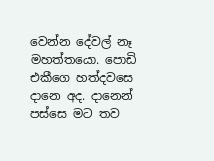වෙන්න දේවල් නෑ මහත්තයො. පොඩි එකීගෙ හත්දවසෙ දානෙ අද. දානෙන් පස්සෙ මට තව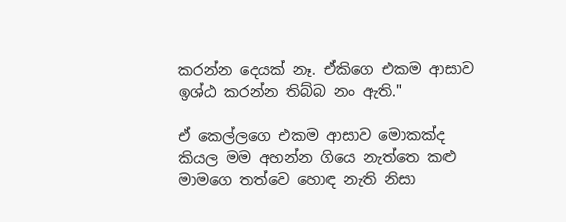කරන්න දෙයක් නෑ. ඒකිගෙ එකම ආසාව ඉශ්ඨ කරන්න තිබ්බ නං ඇති."

ඒ කෙල්ලගෙ එකම ආසාව මොකක්ද කියල මම අහන්න ගියෙ නැත්තෙ කළු මාමගෙ තත්වෙ හොඳ නැති නිසා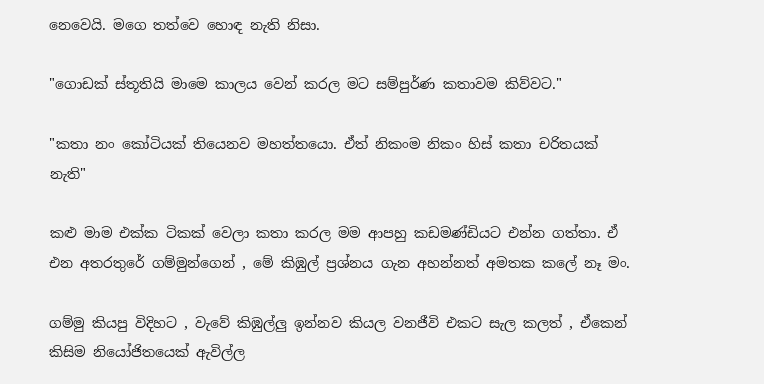නෙවෙයි. මගෙ තත්වෙ හොඳ නැති නිසා.

"ගොඩක් ස්තූතියි මාමෙ කාලය වෙන් කරල මට සම්පුර්ණ කතාවම කිව්වට."

"කතා නං කෝටියක් තියෙනව මහත්තයො. ඒත් නිකංම නිකං හිස් කතා චරිතයක් නැති"

කළු මාම එක්ක ටිකක් වෙලා කතා කරල මම ආපහු කඩමණ්ඩියට එන්න ගත්තා. ඒ එන අතරතුරේ ගම්මුන්ගෙන් , මේ කිඹුල් ප්‍රශ්නය ගැන අහන්නත් අමතක කලේ නෑ මං.

ගම්මු කියපු විදිහට , වැවේ කිඹුල්ලු ඉන්නව කියල වනජීවි එකට සැල කලත් , ඒකෙන් කිසිම නියෝජිතයෙක් ඇවිල්ල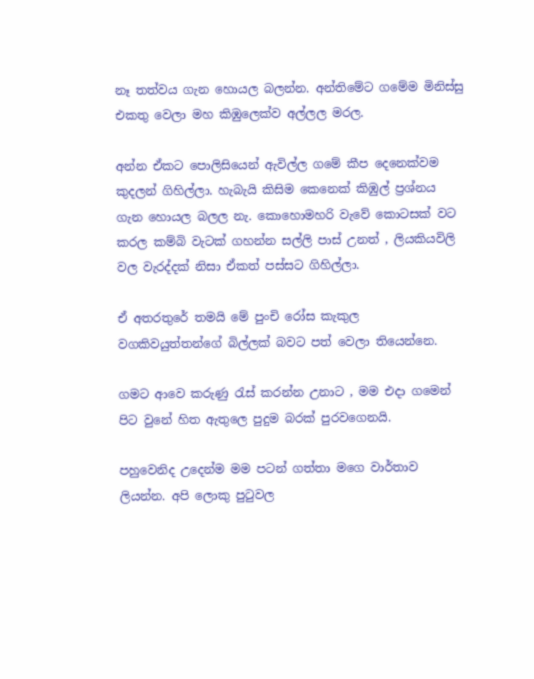නෑ තත්වය ගැන හොයල බලන්න. අන්තිමේට ගමේම මිනිස්සු එකතු වෙලා මහ කිඹුලෙක්ව අල්ලල මරල.

අන්න ඒකට පොලිසියෙන් ඇවිල්ල ගමේ කීප දෙනෙක්වම කුදලන් ගිහිල්ලා. හැබැයි කිසිම කෙනෙක් කිඹුල් ප්‍රශ්නය ගැන හොයල බලල නැ. කොහොමහරි වැවේ කොටසක් වට කරල කම්බි වැටක් ගහන්න සල්ලි පාස් උනත් , ලියකියවිලි වල වැරද්දක් නිසා ඒකත් පස්සට ගිහිල්ලා.

ඒ අතරතුරේ තමයි මේ පුංචි රෝස කැකුල වගකිවයුත්තන්ගේ බිල්ලක් බවට පත් වෙලා තියෙන්නෙ.

ගමට ආවෙ කරුණු රැස් කරන්න උනාට , මම එදා ගමෙන් පිට වුනේ හිත ඇතුලෙ පුදුම බරක් පුරවගෙනයි.

පහුවෙනිද උදෙන්ම මම පටන් ගත්තා මගෙ වාර්තාව ලියන්න. අපි ලොකු පුටුවල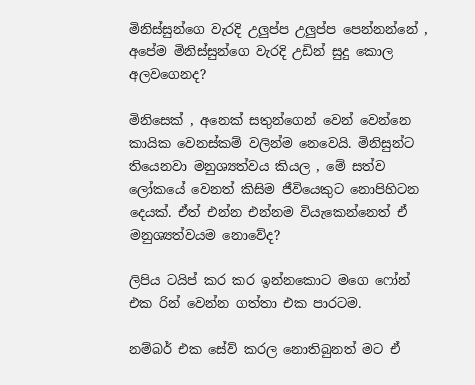මිනිස්සුන්ගෙ වැරදි උලුප්ප උලුප්ප පෙන්නන්නේ , අපේම මිනිස්සුන්ගෙ වැරදි උඩින් සුදු කොල අලවගෙනද?

මිනිසෙක් , අනෙක් සතුන්ගෙන් වෙන් වෙන්නෙ කායික වෙනස්කම් වලින්ම නෙවෙයි. මිනිසුන්ට තියෙනවා මනුශ්‍යත්වය කියල , මේ සත්ව ලෝකයේ වෙනත් කිසිම ජීවියෙකුට නොපිහිටන දෙයක්. ඒත් එන්න එන්නම වියැකෙන්නෙත් ඒ මනුශ්‍යත්වයම නොවේද?

ලිපිය ටයිප් කර කර ඉන්නකොට මගෙ ෆෝන් එක රින් වෙන්න ගත්තා එක පාරටම.

නම්බර් එක සේව් කරල නොතිබුනත් මට ඒ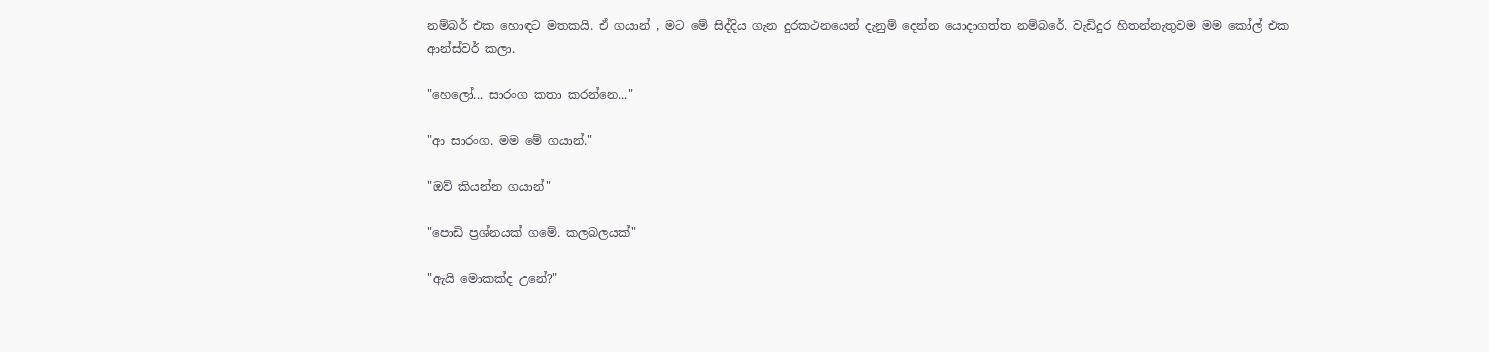නම්බර් එක හොඳට මතකයි. ඒ ගයාන් , මට මේ සිද්දිය ගැන දුරකථනයෙන් දැනුම් දෙන්න යොදාගත්ත නම්බරේ. වැඩිදුර හිතන්නැතුවම මම කෝල් එක ආන්ස්වර් කලා.

"හෙලෝ... සාරංග කතා කරන්නෙ..."

"ආ සාරංග. මම මේ ගයාන්."

"ඔව් කියන්න ගයාන්"

"පොඩි ප්‍රශ්නයක් ගමේ. කලබලයක්"

"ඇයි මොකක්ද උනේ?"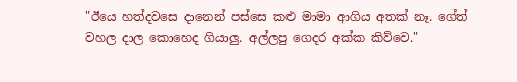"ඊයෙ හත්දවසෙ දානෙන් පස්සෙ කළු මාමා ආගිය අතක් නෑ. ගේත් වහල දාල කොහෙද ගියාලු. අල්ලපු ගෙදර අක්ක කිව්වෙ."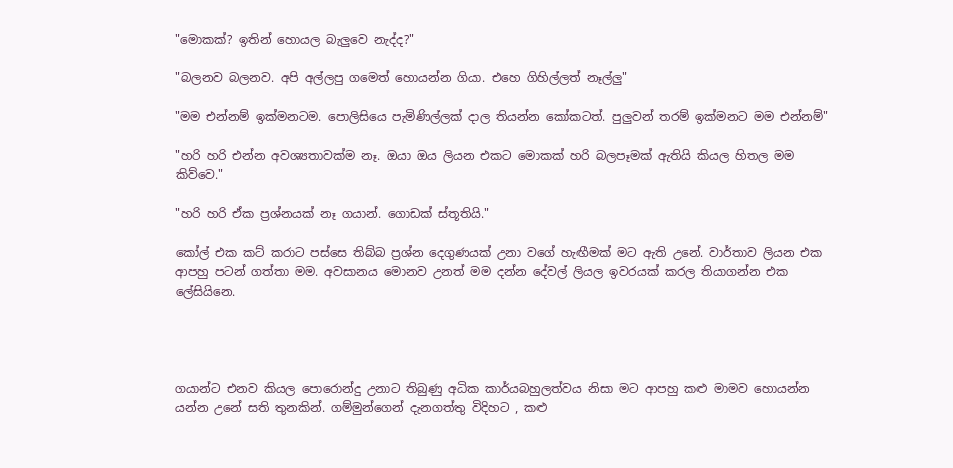"මොකක්? ඉතින් හොයල බැලුවෙ නැද්ද?"

"බලනව බලනව. අපි අල්ලපු ගමෙත් හොයන්න ගියා. එහෙ ගිහිල්ලත් නෑල්ලු"

"මම එන්නම් ඉක්මනටම. පොලිසියෙ පැමිණිල්ලක් දාල තියන්න කෝකටත්. පුලුවන් තරම් ඉක්මනට මම එන්නම්"

"හරි හරි එන්න අවශ්‍යතාවක්ම නෑ. ඔයා ඔය ලියන එකට මොකක් හරි බලපෑමක් ඇතියි කියල හිතල මම කිව්වෙ."

"හරි හරි ඒක ප්‍රශ්නයක් නෑ ගයාන්. ගොඩක් ස්තූතියි."

කෝල් එක කට් කරාට පස්සෙ තිබ්බ ප්‍රශ්න දෙගුණයක් උනා වගේ හැඟීමක් මට ඇති උනේ. වාර්තාව ලියන එක ආපහු පටන් ගත්තා මම. අවසානය මොනව උනත් මම දන්න දේවල් ලියල ඉවරයක් කරල තියාගන්න එක ලේසියිනෙ.




ගයාන්ට එනව කියල පොරොන්දු උනාට තිබුණු අධික කාර්යබහුලත්වය නිසා මට ආපහු කළු මාමව හොයන්න යන්න උනේ සති තුනකින්. ගම්මුන්ගෙන් දැනගත්තු විදිහට , කළු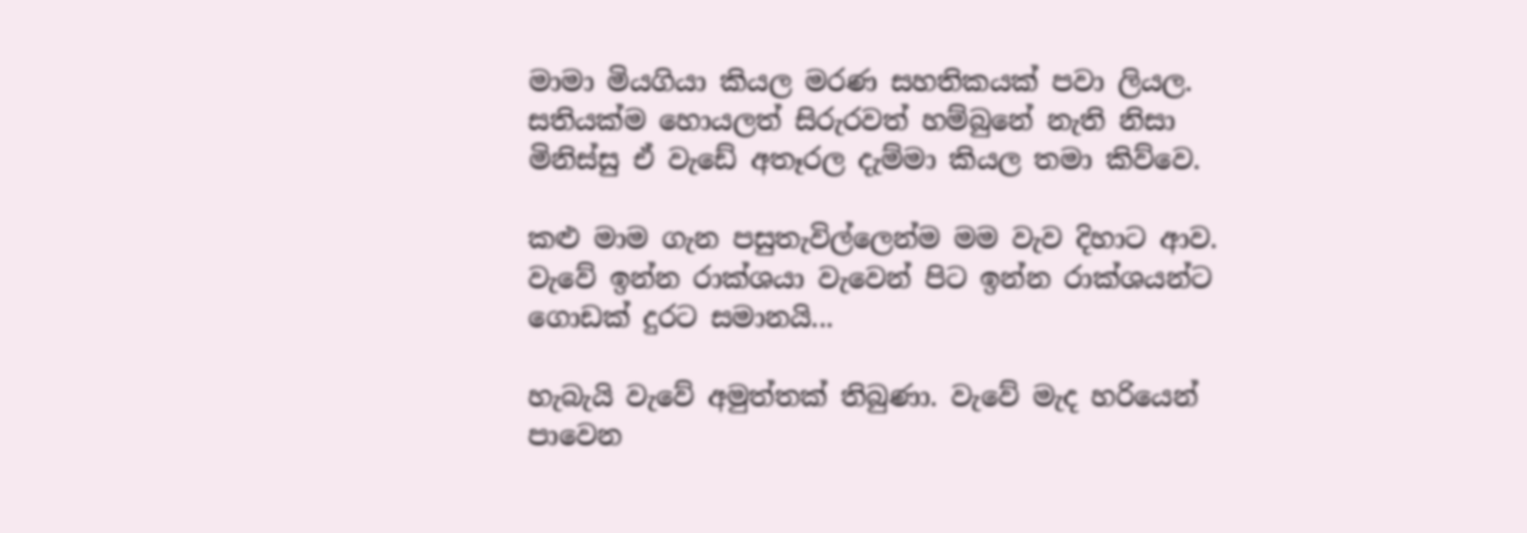මාමා මියගියා කියල මරණ සහතිකයක් පවා ලියල. සතියක්ම හොයලත් සිරුරවත් හම්බුනේ නැති නිසා මිනිස්සු ඒ වැඩේ අතෑරල දැම්මා කියල තමා කිව්වෙ.

කළු මාම ගැන පසුතැවිල්ලෙන්ම මම වැව දිහාට ආව. වැවේ ඉන්න රාක්ශයා වැවෙන් පිට ඉන්න රාක්ශයන්ට ගොඩක් දුරට සමානයි...

හැබැයි වැවේ අමුත්තක් තිබුණා. වැවේ මැද හරියෙන් පාවෙන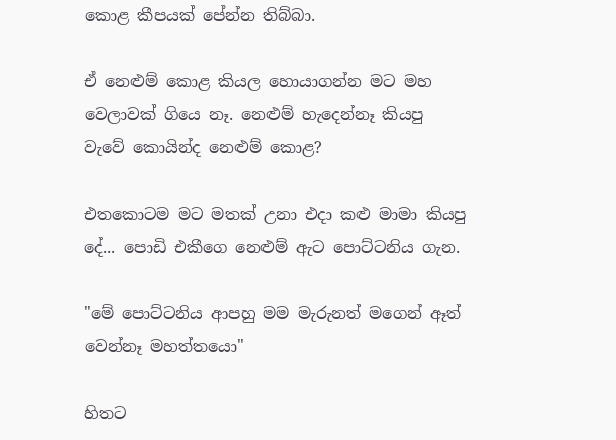කොළ කීපයක් පේන්න තිබ්බා.

ඒ නෙළුම් කොළ කියල හොයාගන්න මට මහ වෙලාවක් ගියෙ නෑ. නෙළුම් හැදෙන්නෑ කියපු වැවේ කොයින්ද නෙළුම් කොළ?

එතකොටම මට මතක් උනා එදා කළු මාමා කියපු දේ... පොඩි එකීගෙ නෙළුම් ඇට පොට්ටනිය ගැන.

"මේ පොට්ටනිය ආපහු මම මැරුනත් මගෙන් ඈත් වෙන්නෑ මහත්තයො"

හිතට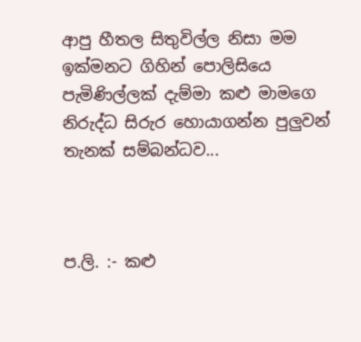ආපු හීතල සිතුවිල්ල නිසා මම ඉක්මනට ගිහින් පොලිසියෙ පැමිණිල්ලක් දැම්මා කළු මාමගෙ නිරුද්ධ සිරුර හොයාගන්න පුලුවන් තැනක් සම්බන්ධව...



ප.ලි. :- කළු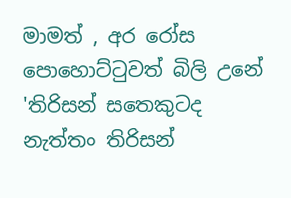මාමත් , අර රෝස පොහොට්ටුවත් බිලි උනේ 'තිරිසන් සතෙකුටද නැත්තං තිරිසන්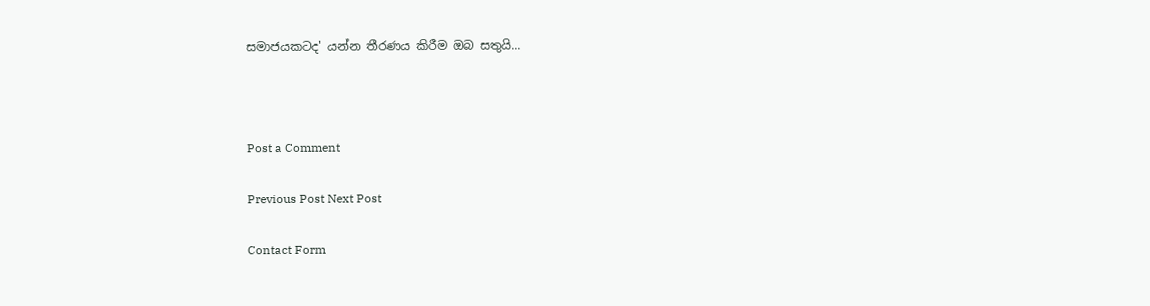සමාජයකටද' යන්න තීරණය කිරීම ඔබ සතුයි...



Post a Comment

Previous Post Next Post

Contact Form